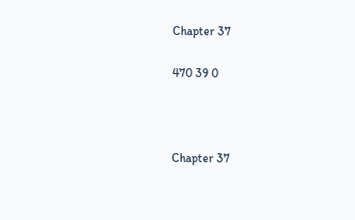Chapter 37

470 39 0



Chapter 37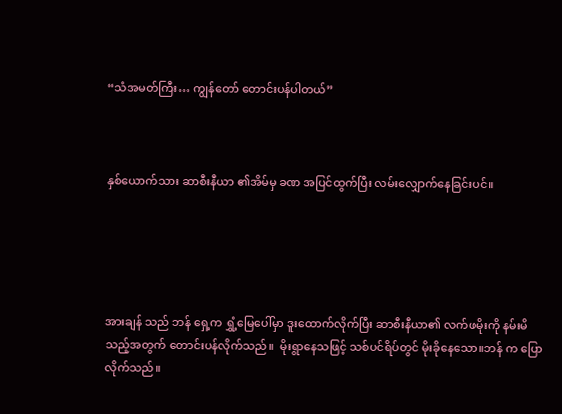“သံအမတ်ကြီး… ကျွန်တော် တောင်းပန်ပါတယ်”



နှစ်ယောက်သား ဆာစီးနီယာ ၏အိမ်မှ ခဏ အပြင်ထွက်ပြီး လမ်းလျှောက်နေခြင်းပင်။





အားချန် သည် ဘန် ရှေ့က ရွှံ့မြေပေါ်မှာ ဒူးထောက်လိုက်ပြီး ဆာစီးနီယာ၏ လက်ဖမိုးကို နမ်းမိသည့်အတွက် တောင်းပန်လိုက်သည်။  မိုးရွာနေသဖြင့် သစ်ပင်ရိပ်တွင် မိုးခိုနေသော။ဘန် က ပြောလိုက်သည်။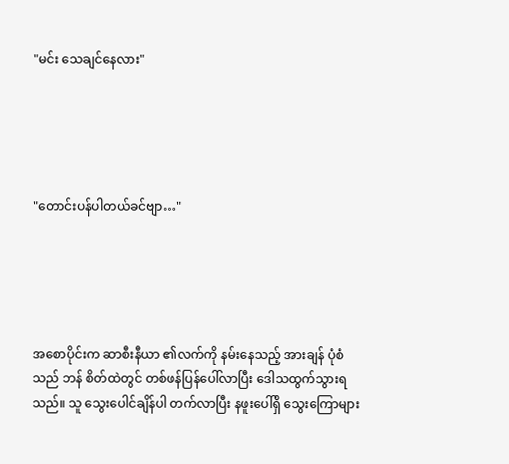"မင်း သေချင်နေလား"





"တောင်းပန်ပါတယ်ခင်ဗျာ…"





အစောပိုင်းက ဆာစီးနီယာ ၏လက်ကို နမ်းနေသည့် အားချန် ပုံစံသည် ဘန် စိတ်ထဲတွင် တစ်ဖန်ပြန်ပေါ်လာပြီး ဒေါသထွက်သွားရသည်။ သူ သွေးပေါင်ချိန်ပါ တက်လာပြီး နဖူးပေါ်ရှိ သွေးကြောများ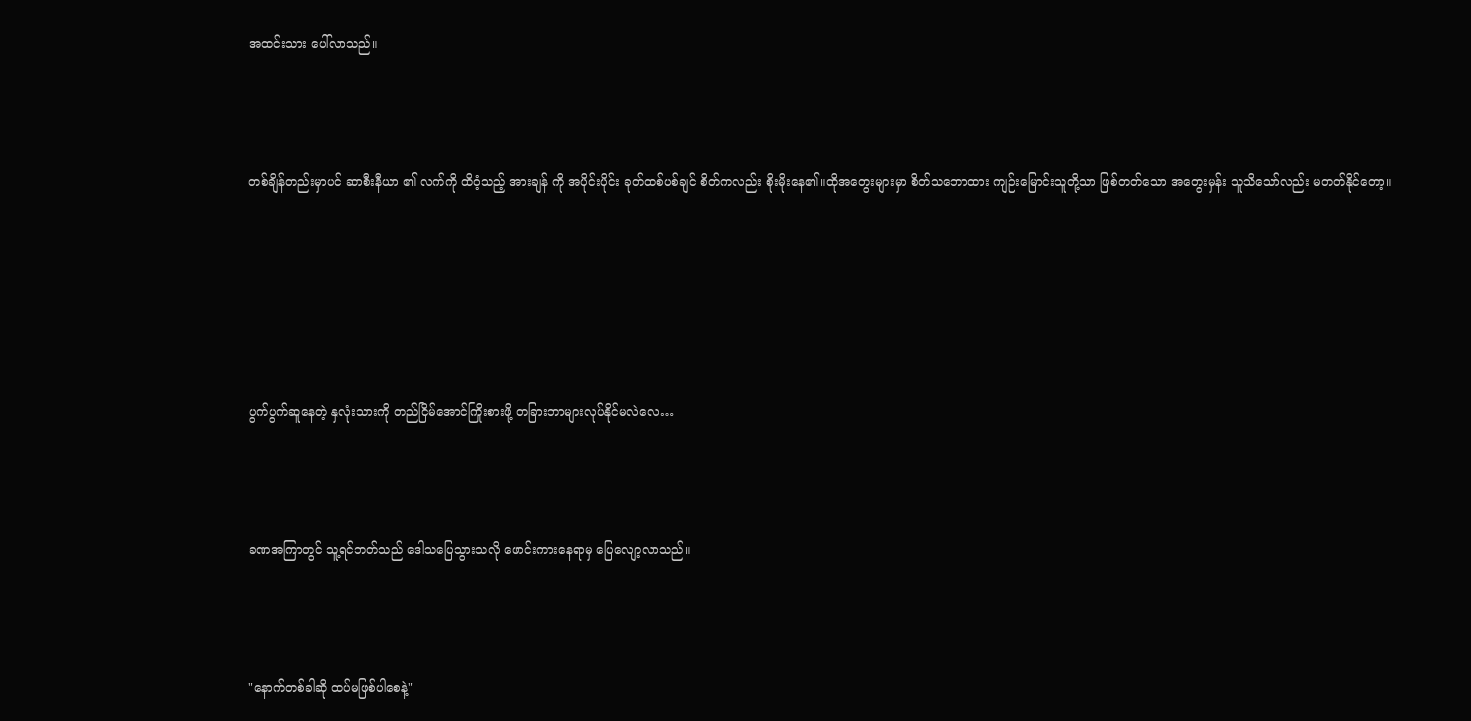အထင်းသား ပေါ်လာသည်။





တစ်ချိန်တည်းမှာပင် ဆာစီးနီယာ ၏ လက်ကို ထိဝံ့သည့် အားချန် ကို အပိုင်းပိုင်း ခုတ်ထစ်ပစ်ချင် စိတ်ကလည်း စိုးမိုးနေ၏။ထိုအတွေးများမှာ စိတ်သဘောထား ကျဉ်းမြောင်းသူတို့သာ ဖြစ်တတ်သော အတွေးမှန်း သူသိသော်လည်း မတတ်နိုင်တော့။









ပွက်ပွက်ဆူနေတဲ့ နှလုံးသားကို တည်ငြိမ်အောင်ကြိုးစားဖို့ တခြားဘာများလုပ်နိုင်မလဲလေ…





ခဏအကြာတွင် သူ့ရင်ဘတ်သည် ဒေါသပြေသွားသလို ဖောင်းကားနေရာမှ ပြေလျော့လာသည်။





"နောက်တစ်ခါဆို ထပ်မဖြစ်ပါစေနဲ့"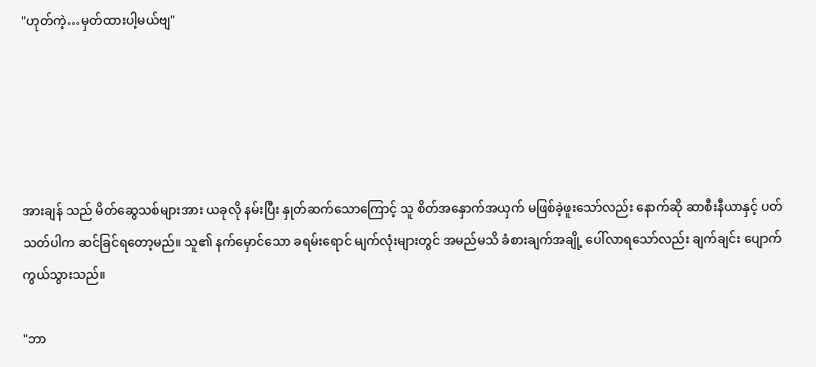"ဟုတ်ကဲ့…မှတ်ထားပါ့မယ်ဗျ"





အားချန် သည် မိတ်ဆွေသစ်များအား ယခုလို နမ်းပြီး နှုတ်ဆက်‌သောကြောင့် သူ စိတ်အနှောက်အယှက် မဖြစ်ခဲ့ဖူးသော်လည်း နောက်ဆို ဆာစီးနီယာနှင့် ပတ်သတ်ပါက ဆင်ခြင်ရတော့မည်။ သူ၏ နက်မှောင်သော ခရမ်းရောင် မျက်လုံးများတွင် အမည်မသိ ခံစားချက်အချို့ ပေါ်လာရသော်လည်း ချက်ချင်း ပျောက်ကွယ်သွားသည်။

"ဘာ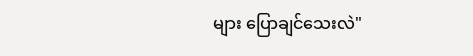များ ပြောချင်သေးလဲ"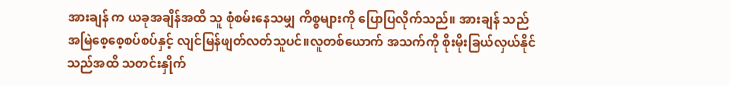အားချန် က ယခုအချိန်အထိ သူ စုံစမ်းနေသမျှ ကိစ္စများကို ပြောပြလိုက်သည်။ အားချန် သည် အမြဲစေ့စေ့စပ်စပ်နှင့် လျင်မြန်ဖျတ်လတ်သူပင်။လူတစ်ယောက် အသက်ကို စိုးမိုးခြယ်လှယ်နိုင်သည်အထိ သတင်းနှိုက်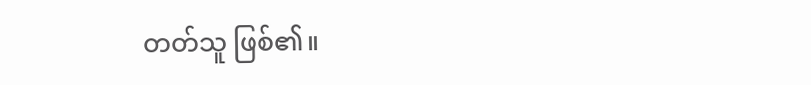တတ်သူ ဖြစ်၏။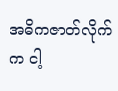အဓိကဇာတ်လိုက်က ငါ့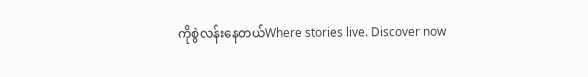ကိုစွဲလန်းနေတယ်Where stories live. Discover now